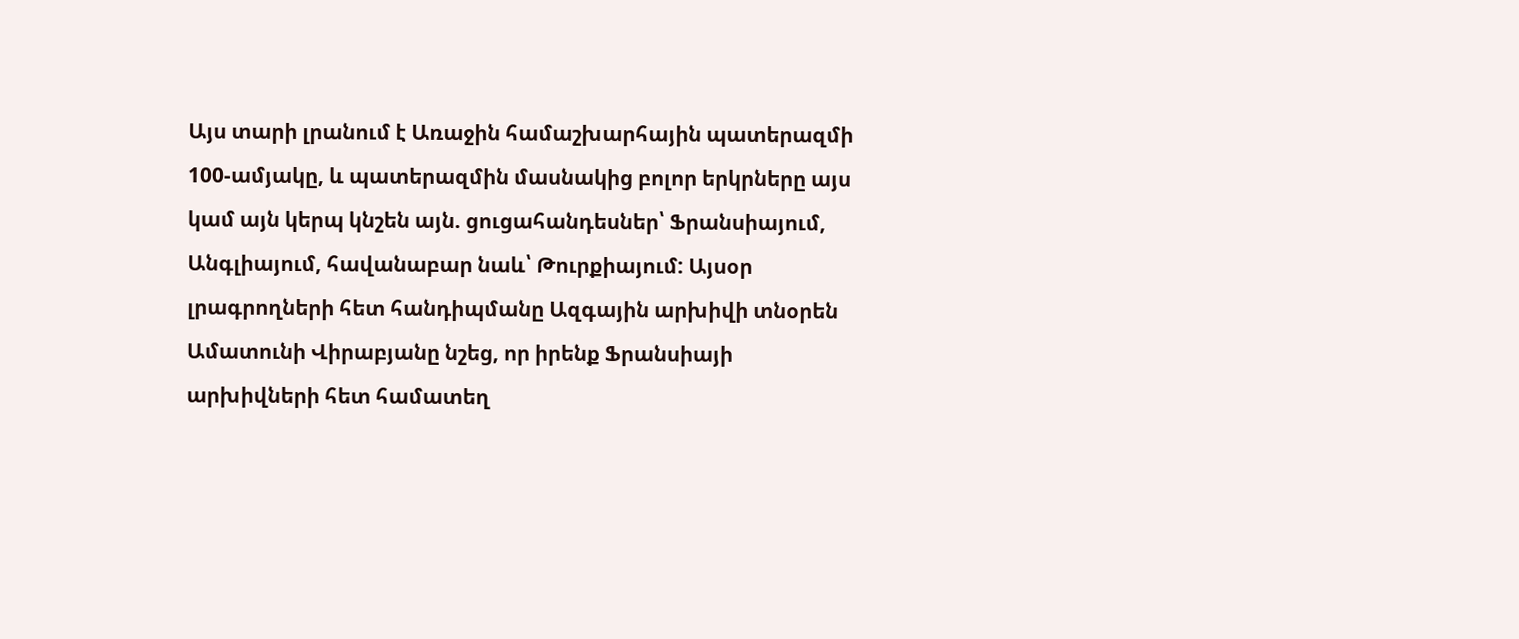Այս տարի լրանում է Առաջին համաշխարհային պատերազմի 100-ամյակը, և պատերազմին մասնակից բոլոր երկրները այս կամ այն կերպ կնշեն այն. ցուցահանդեսներ՝ Ֆրանսիայում, Անգլիայում, հավանաբար նաև՝ Թուրքիայում: Այսօր լրագրողների հետ հանդիպմանը Ազգային արխիվի տնօրեն Ամատունի Վիրաբյանը նշեց, որ իրենք Ֆրանսիայի արխիվների հետ համատեղ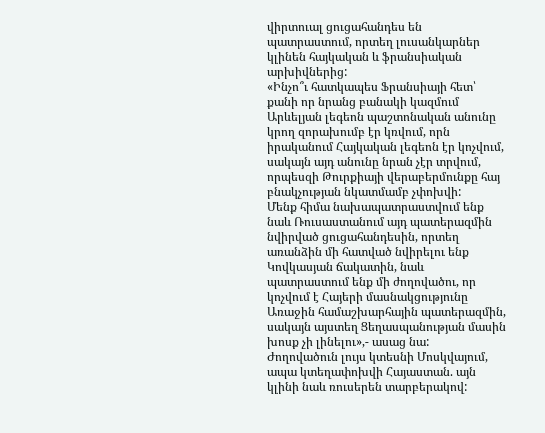վիրտուալ ցուցահանդես են պատրաստում, որտեղ լուսանկարներ կլինեն հայկական և ֆրանսիական արխիվներից:
«Ինչո՞ւ հատկապես Ֆրանսիայի հետ՝ քանի որ նրանց բանակի կազմում Արևելյան լեգեոն պաշտոնական անունը կրող զորախումբ էր կռվում, որն իրականում Հայկական լեգեոն էր կոչվում, սակայն այդ անունը նրան չէր տրվում, որպեսզի Թուրքիայի վերաբերմունքը հայ բնակչության նկատմամբ չփոխվի:
Մենք հիմա նախապատրաստվում ենք նաև Ռուսաստանում այդ պատերազմին նվիրված ցուցահանդեսին, որտեղ առանձին մի հատված նվիրելու ենք Կովկասյան ճակատին, նաև պատրաստում ենք մի ժողովածու, որ կոչվում է Հայերի մասնակցությունը Առաջին համաշխարհային պատերազմին, սակայն այստեղ Ցեղասպանության մասին խոսք չի լինելու»,- ասաց նա:
Ժողովածուն լույս կտեսնի Մոսկվայում, ապա կտեղափոխվի Հայաստան. այն կլինի նաև ռուսերեն տարբերակով: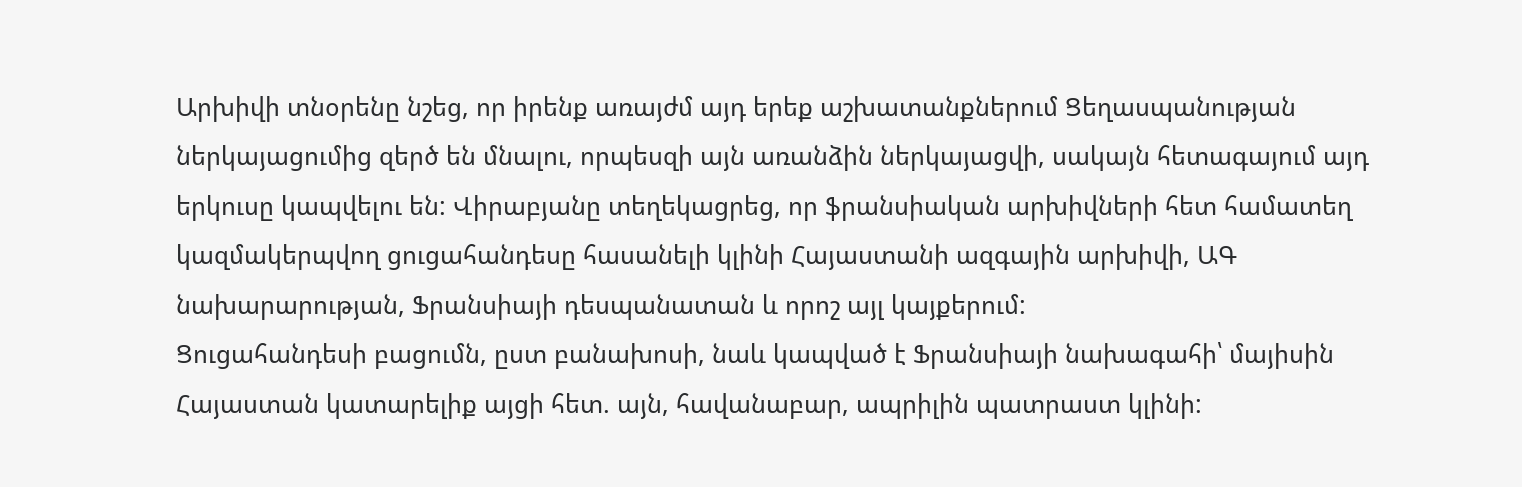Արխիվի տնօրենը նշեց, որ իրենք առայժմ այդ երեք աշխատանքներում Ցեղասպանության ներկայացումից զերծ են մնալու, որպեսզի այն առանձին ներկայացվի, սակայն հետագայում այդ երկուսը կապվելու են: Վիրաբյանը տեղեկացրեց, որ ֆրանսիական արխիվների հետ համատեղ կազմակերպվող ցուցահանդեսը հասանելի կլինի Հայաստանի ազգային արխիվի, ԱԳ նախարարության, Ֆրանսիայի դեսպանատան և որոշ այլ կայքերում:
Ցուցահանդեսի բացումն, ըստ բանախոսի, նաև կապված է Ֆրանսիայի նախագահի՝ մայիսին Հայաստան կատարելիք այցի հետ. այն, հավանաբար, ապրիլին պատրաստ կլինի: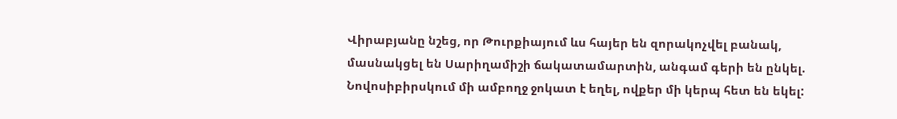Վիրաբյանը նշեց, որ Թուրքիայում ևս հայեր են զորակոչվել բանակ, մասնակցել են Սարիղամիշի ճակատամարտին, անգամ գերի են ընկել. Նովոսիբիրսկում մի ամբողջ ջոկատ է եղել, ովքեր մի կերպ հետ են եկել: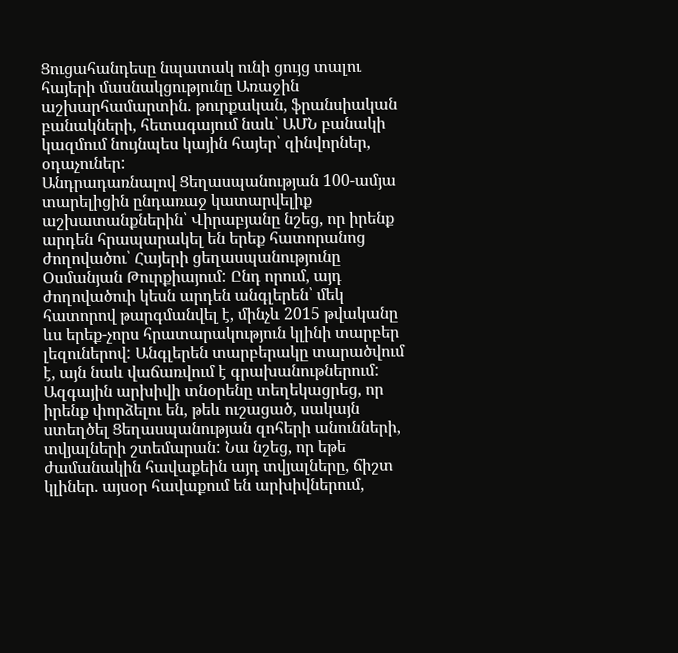Ցուցահանդեսը նպատակ ունի ցույց տալու հայերի մասնակցությունը Առաջին աշխարհամարտին. թուրքական, ֆրանսիական բանակների, հետագայում նաև՝ ԱՄՆ բանակի կազմում նույնպես կային հայեր՝ զինվորներ, օդաչուներ:
Անդրադառնալով Ցեղասպանության 100-ամյա տարելիցին ընդառաջ կատարվելիք աշխատանքներին՝ Վիրաբյանը նշեց, որ իրենք արդեն հրապարակել են երեք հատորանոց ժողովածու՝ Հայերի ցեղասպանությունը Օսմանյան Թուրքիայում: Ընդ որում, այդ ժողովածուի կեսն արդեն անգլերեն՝ մեկ հատորով թարգմանվել է, մինչև 2015 թվականը ևս երեք-չորս հրատարակություն կլինի տարբեր լեզուներով: Անգլերեն տարբերակը տարածվում է, այն նաև վաճառվում է գրախանութներում:
Ազգային արխիվի տնօրենը տեղեկացրեց, որ իրենք փորձելու են, թեև ուշացած, սակայն ստեղծել Ցեղասպանության զոհերի անունների, տվյալների շտեմարան: Նա նշեց, որ եթե ժամանակին հավաքեին այդ տվյալները, ճիշտ կլիներ. այսօր հավաքում են արխիվներում,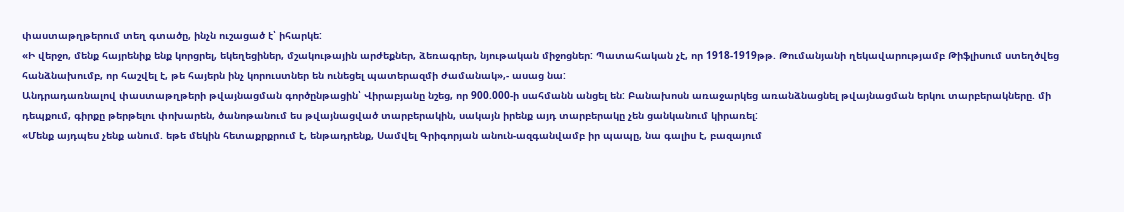փաստաթղթերում տեղ գտածը, ինչն ուշացած է՝ իհարկե:
«Ի վերջո, մենք հայրենիք ենք կորցրել, եկեղեցիներ, մշակութային արժեքներ, ձեռագրեր, նյութական միջոցներ: Պատահական չէ, որ 1918-1919թթ. Թումանյանի ղեկավարությամբ Թիֆլիսում ստեղծվեց հանձնախումբ, որ հաշվել է, թե հայերն ինչ կորուստներ են ունեցել պատերազմի ժամանակ»,- ասաց նա:
Անդրադառնալով փաստաթղթերի թվայնացման գործընթացին՝ Վիրաբյանը նշեց, որ 900.000-ի սահմանն անցել են: Բանախոսն առաջարկեց առանձնացնել թվայնացման երկու տարբերակները. մի դեպքում, գիրքը թերթելու փոխարեն, ծանոթանում ես թվայնացված տարբերակին, սակայն իրենք այդ տարբերակը չեն ցանկանում կիրառել:
«Մենք այդպես չենք անում. եթե մեկին հետաքրքրում է, ենթադրենք, Սամվել Գրիգորյան անուն-ազգանվամբ իր պապը, նա գալիս է, բազայում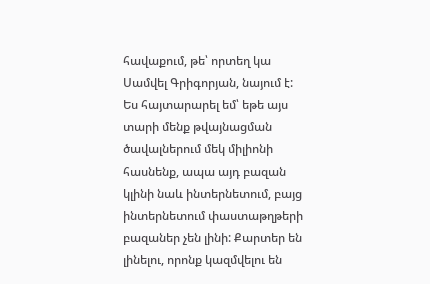հավաքում, թե՝ որտեղ կա Սամվել Գրիգորյան, նայում է: Ես հայտարարել եմ՝ եթե այս տարի մենք թվայնացման ծավալներում մեկ միլիոնի հասնենք, ապա այդ բազան կլինի նաև ինտերնետում, բայց ինտերնետում փաստաթղթերի բազաներ չեն լինի: Քարտեր են լինելու, որոնք կազմվելու են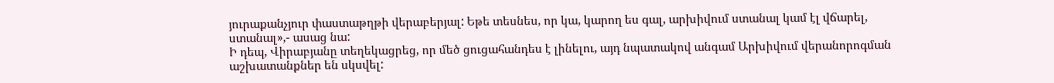յուրաքանչյուր փաստաթղթի վերաբերյալ: Եթե տեսնես, որ կա, կարող ես գալ, արխիվում ստանալ կամ էլ վճարել, ստանալ»,- ասաց նա:
Ի դեպ, Վիրաբյանը տեղեկացրեց, որ մեծ ցուցահանդես է լինելու, այդ նպատակով անգամ Արխիվում վերանորոգման աշխատանքներ են սկսվել: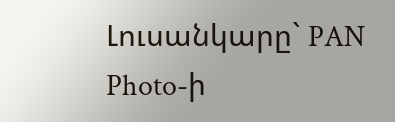Լուսանկարը` PAN Photo-ի